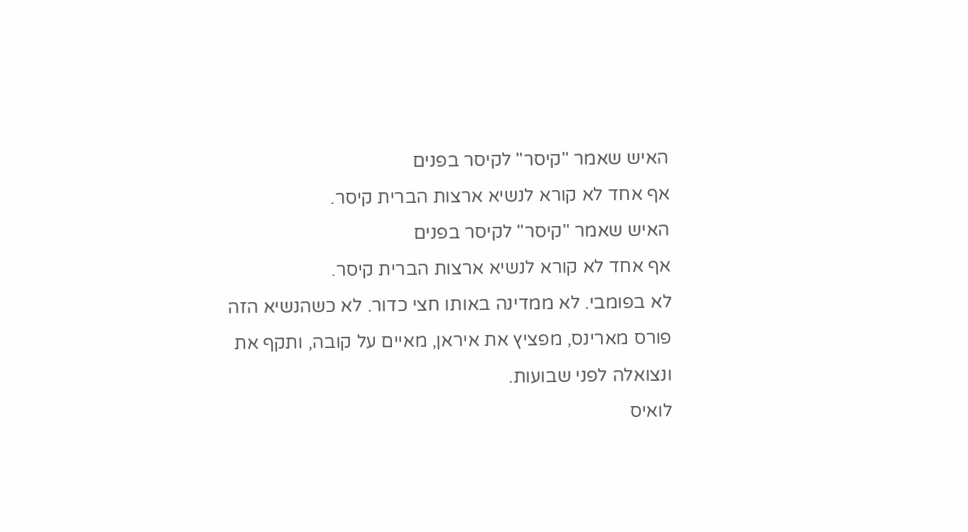האיש שאמר "קיסר" לקיסר בפנים
אף אחד לא קורא לנשיא ארצות הברית קיסר.
האיש שאמר "קיסר" לקיסר בפנים
אף אחד לא קורא לנשיא ארצות הברית קיסר.
לא בפומבי. לא ממדינה באותו חצי כדור. לא כשהנשיא הזה פורס מארינס, מפציץ את איראן, מאיים על קובה, ותקף את ונצואלה לפני שבועות.
לואיס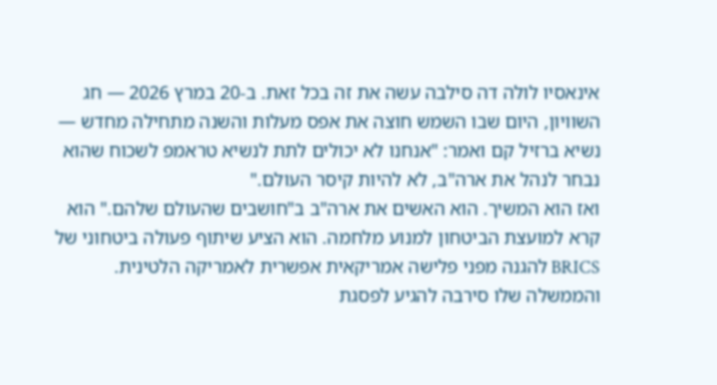אינאסיו לולה דה סילבה עשה את זה בכל זאת. ב-20 במרץ 2026 — חג השוויון, היום שבו השמש חוצה את אפס מעלות והשנה מתחילה מחדש — נשיא ברזיל קם ואמר: "אנחנו לא יכולים לתת לנשיא טראמפ לשכוח שהוא נבחר לנהל את ארה"ב, לא להיות קיסר העולם."
ואז הוא המשיך. הוא האשים את ארה"ב ב"חושבים שהעולם שלהם." הוא קרא למועצת הביטחון למנוע מלחמה. הוא הציע שיתוף פעולה ביטחוני של BRICS להגנה מפני פלישה אמריקאית אפשרית לאמריקה הלטינית. והממשלה שלו סירבה להגיע לפסגת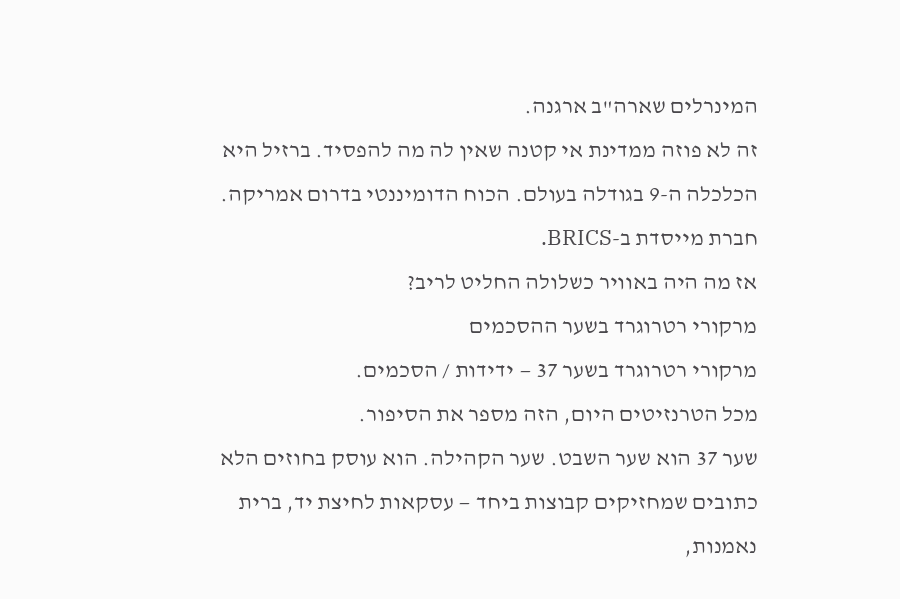המינרלים שארה"ב ארגנה.
זה לא פוזה ממדינת אי קטנה שאין לה מה להפסיד. ברזיל היא הכלכלה ה-9 בגודלה בעולם. הכוח הדומיננטי בדרום אמריקה. חברת מייסדת ב-BRICS.
אז מה היה באוויר כשלולה החליט לריב?
מרקורי רטרוגרד בשער ההסכמים
מרקורי רטרוגרד בשער 37 — ידידות / הסכמים.
מכל הטרנזיטים היום, הזה מספר את הסיפור.
שער 37 הוא שער השבט. שער הקהילה. הוא עוסק בחוזים הלא כתובים שמחזיקים קבוצות ביחד — עסקאות לחיצת יד, ברית נאמנות,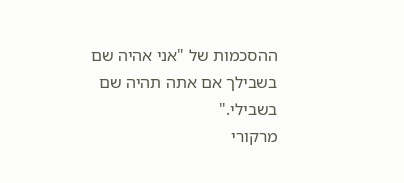ההסכמות של "אני אהיה שם בשבילך אם אתה תהיה שם בשבילי."
מרקורי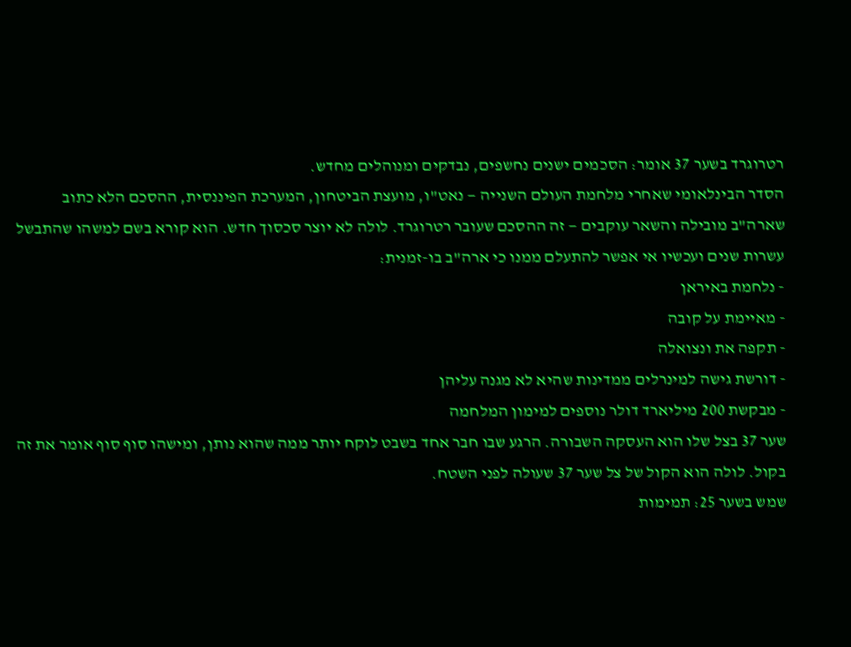רטרוגרד בשער 37 אומר: הסכמים ישנים נחשפים, נבדקים ומנוהלים מחדש.
הסדר הבינלאומי שאחרי מלחמת העולם השנייה — נאט"ו, מועצת הביטחון, המערכת הפיננסית, ההסכם הלא כתוב שארה"ב מובילה והשאר עוקבים — זה ההסכם שעובר רטרוגרד. לולה לא יוצר סכסוך חדש. הוא קורא בשם למשהו שהתבשל עשרות שנים ועכשיו אי אפשר להתעלם ממנו כי ארה"ב בו-זמנית:
- נלחמת באיראן
- מאיימת על קובה
- תקפה את ונצואלה
- דורשת גישה למינרלים ממדינות שהיא לא מגנה עליהן
- מבקשת 200 מיליארד דולר נוספים למימון המלחמה
שער 37 בצל שלו הוא העסקה השבורה. הרגע שבו חבר אחד בשבט לוקח יותר ממה שהוא נותן, ומישהו סוף סוף אומר את זה בקול. לולה הוא הקול של צל שער 37 שעולה לפני השטח.
שמש בשער 25: תמימות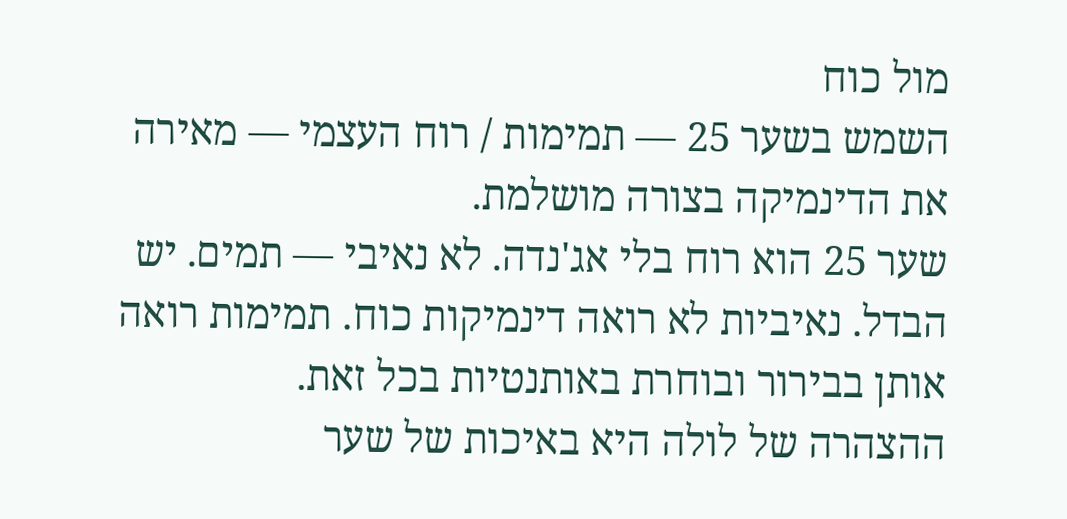מול כוח
השמש בשער 25 — תמימות / רוח העצמי — מאירה את הדינמיקה בצורה מושלמת.
שער 25 הוא רוח בלי אג'נדה. לא נאיבי — תמים. יש הבדל. נאיביות לא רואה דינמיקות כוח. תמימות רואה אותן בבירור ובוחרת באותנטיות בכל זאת.
ההצהרה של לולה היא באיכות של שער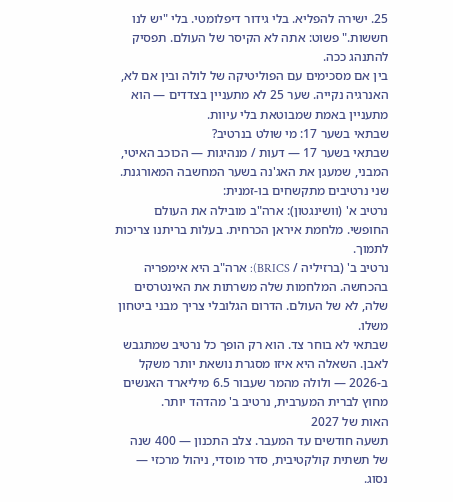25. ישירה להפליא. בלי גידור דיפלומטי. בלי "יש לנו חששות." פשוט: אתה לא הקיסר של העולם. תפסיק להתנהג ככה.
בין אם מסכימים עם הפוליטיקה של לולה ובין אם לא, האנרגיה נקייה. שער 25 לא מתעניין בצדדים — הוא מתעניין באמת שמבוטאת בלי עיוות.
שבתאי בשער 17: מי שולט בנרטיב?
שבתאי בשער 17 — דעות / מנהיגות — הכוכב האיטי, המבני, שמעגן את האג'נה בשער המחשבה המאורגנת.
שני נרטיבים מתקשחים בו-זמנית:
נרטיב א' (וושינגטון): ארה"ב מובילה את העולם החופשי. מלחמת איראן הכרחית. בעלות בריתנו צריכות לתמוך.
נרטיב ב' (ברזיליה / BRICS): ארה"ב היא אימפריה בהכחשה. המלחמות שלה משרתות את האינטרסים שלה, לא של העולם. הדרום הגלובלי צריך מבני ביטחון משלו.
שבתאי לא בוחר צד. הוא רק הופך כל נרטיב שמתגבש לאבן. השאלה היא איזו מסגרת נושאת יותר משקל ב-2026 — ולולה מהמר שעבור 6.5 מיליארד האנשים מחוץ לברית המערבית, נרטיב ב' מהדהד יותר.
האות של 2027
תשעה חודשים עד המעבר. צלב התכנון — 400 שנה של תשתית קולקטיבית, סדר מוסדי, ניהול מרכזי — נסוג.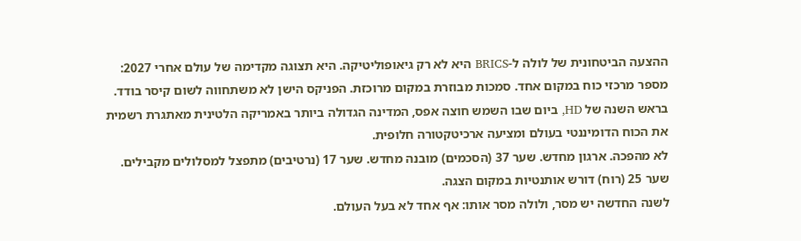ההצעה הביטחונית של לולה ל-BRICS היא לא רק גיאופוליטיקה. היא תצוגה מקדימה של עולם אחרי 2027: מספר מרכזי כוח במקום אחד. סמכות מבוזרת במקום מרוכזת. הפניקס הישן לא משתחווה לשום קיסר בודד.
בראש השנה של HD, ביום שבו השמש חוצה אפס, המדינה הגדולה ביותר באמריקה הלטינית מאתגרת רשמית את הכוח הדומיננטי בעולם ומציעה ארכיטקטורה חלופית.
לא מהפכה. ארגון מחדש. שער 37 (הסכמים) מובנה מחדש. שער 17 (נרטיבים) מתפצל למסלולים מקבילים. שער 25 (רוח) דורש אותנטיות במקום הצגה.
לשנה החדשה יש מסר, ולולה מסר אותו: אף אחד לא בעל העולם.